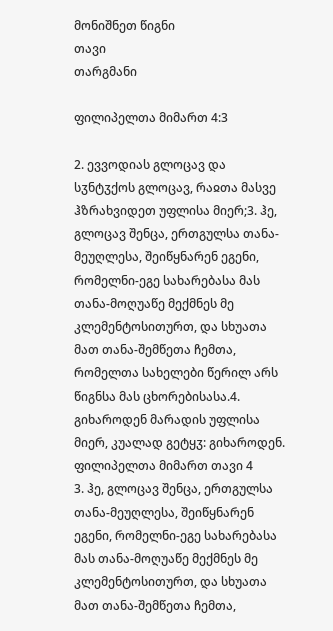მონიშნეთ წიგნი
თავი
თარგმანი

ფილიპელთა მიმართ 4:3

2. ევვოდიას გლოცავ და სჳნტჳქოს გლოცავ, რაჲთა მასვე ჰზრახვიდეთ უფლისა მიერ;3. ჰე, გლოცავ შენცა, ერთგულსა თანა-მეუღლესა, შეიწყნარენ ეგენი, რომელნი-ეგე სახარებასა მას თანა-მოღუაწე მექმნეს მე კლემენტოსითურთ, და სხუათა მათ თანა-შემწეთა ჩემთა, რომელთა სახელები წერილ არს წიგნსა მას ცხორებისასა.4. გიხაროდენ მარადის უფლისა მიერ, კუალად გეტყჳ: გიხაროდენ.
ფილიპელთა მიმართ თავი 4
3. ჰე, გლოცავ შენცა, ერთგულსა თანა-მეუღლესა, შეიწყნარენ ეგენი, რომელნი-ეგე სახარებასა მას თანა-მოღუაწე მექმნეს მე კლემენტოსითურთ, და სხუათა მათ თანა-შემწეთა ჩემთა,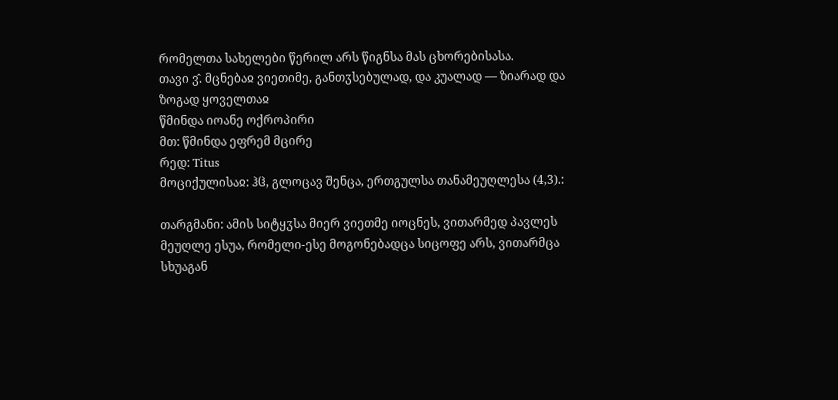რომელთა სახელები წერილ არს წიგნსა მას ცხორებისასა.
თავი ვ̂. მცნებაჲ ვიეთიმე, განთჳსებულად, და კუალად — ზიარად და ზოგად ყოველთაჲ
წმინდა იოანე ოქროპირი
მთ: წმინდა ეფრემ მცირე
რედ: Titus
მოციქულისაჲ: ჰჱ, გლოცავ შენცა, ერთგულსა თანამეუღლესა (4,3).:

თარგმანი: ამის სიტყჳსა მიერ ვიეთმე იოცნეს, ვითარმედ პავლეს მეუღლე ესუა, რომელი-ესე მოგონებადცა სიცოფე არს, ვითარმცა სხუაგან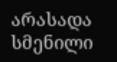არასადა სმენილი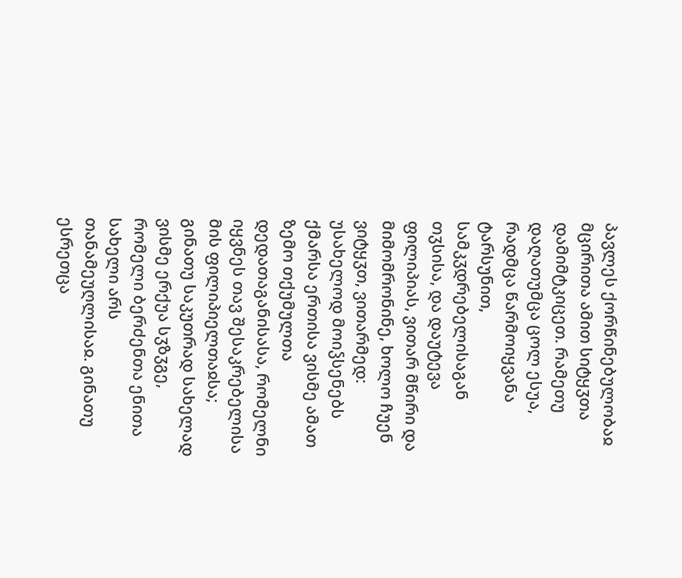პავლეს ქორწინებულობაჲ მცირითა ამით სიტყჳთა დამიმტკიცეთ. რამეთუ დაღათუმცა ცოლ ესუა, რადმცა წარმოიყვანა ტარსუნით, სამკჳდრებელისაგან თჳსისა, და დაუტევა ფილიპიას, ვითარ მწირი და მიმომრონინე, ხოლო ჩუენ ვიტყჳთ, ვითარმედ: უსახელოდ მოიჴსენებს ქმარსა ერთისა ვისმე ამათ ზემო თქუმულთა დედათაგანისასა, რომელნი იყვნეს თავ შესაკრებელისა მის ფილიპიელთაჲსა; გინათუ საკუთრად სახელად ვისმე ერქუა სჳზჳგე, რომელი ბერძენთა ენითა სახელი არს თანამეუღლისაჲ. გინათუ ესრეთცა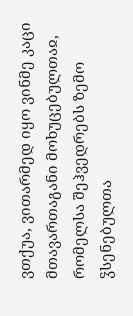ვთქუა, ვითარმედ იყო ვინმე კაცი მთავართაგანი მოხუცებულთაჲ, რომელსა შეჰვედრებს ზემო ჴსენებულთა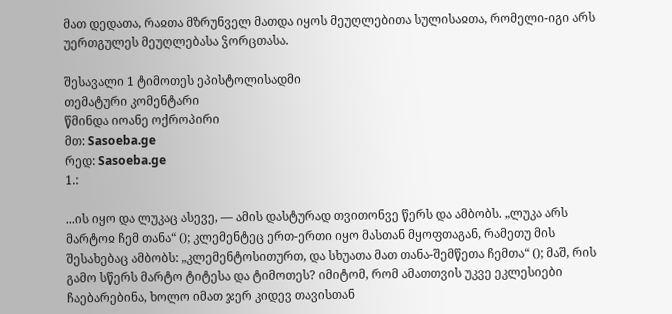მათ დედათა, რაჲთა მზრუნველ მათდა იყოს მეუღლებითა სულისაჲთა, რომელი-იგი არს უერთგულეს მეუღლებასა ჴორცთასა.

შესავალი 1 ტიმოთეს ეპისტოლისადმი
თემატური კომენტარი
წმინდა იოანე ოქროპირი
მთ: Sasoeba.ge
რედ: Sasoeba.ge
1.:

...ის იყო და ლუკაც ასევე, — ამის დასტურად თვითონვე წერს და ამბობს. „ლუკა არს მარტოჲ ჩემ თანა“ (); კლემენტეც ერთ-ერთი იყო მასთან მყოფთაგან, რამეთუ მის შესახებაც ამბობს: „კლემენტოსითურთ, და სხუათა მათ თანა-შემწეთა ჩემთა“ (); მაშ, რის გამო სწერს მარტო ტიტესა და ტიმოთეს? იმიტომ, რომ ამათთვის უკვე ეკლესიები ჩაებარებინა, ხოლო იმათ ჯერ კიდევ თავისთან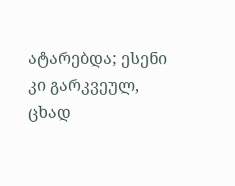ატარებდა; ესენი კი გარკვეულ, ცხად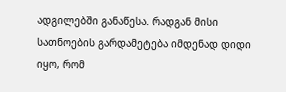ადგილებში განაწესა. რადგან მისი სათნოების გარდამეტება იმდენად დიდი იყო, რომ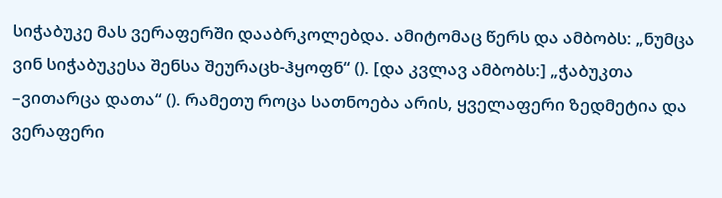სიჭაბუკე მას ვერაფერში დააბრკოლებდა. ამიტომაც წერს და ამბობს: „ნუმცა ვინ სიჭაბუკესა შენსა შეურაცხ-ჰყოფნ“ (). [და კვლავ ამბობს:] „ჭაბუკთა –ვითარცა დათა“ (). რამეთუ როცა სათნოება არის, ყველაფერი ზედმეტია და ვერაფერი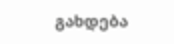გახდება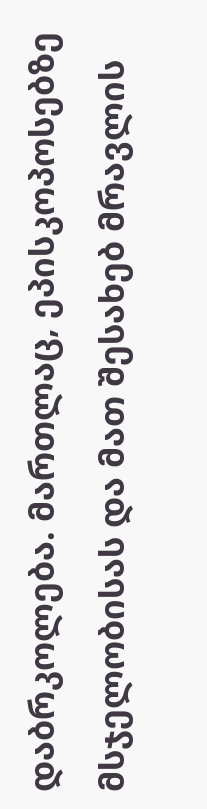დაბრკოლება. მართლაც, ეპისკოპოსებზე მსჯელობისას და მათ შესახებ მრავლის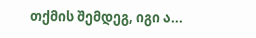თქმის შემდეგ, იგი ა...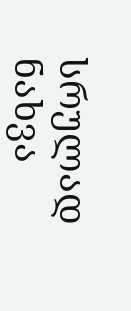სრულად ნახვა